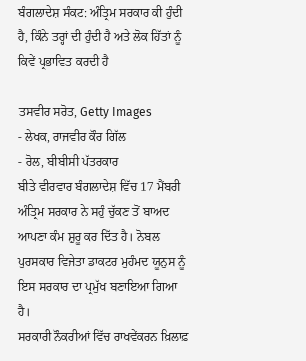ਬੰਗਲਾਦੇਸ਼ ਸੰਕਟ: ਅੰਤ੍ਰਿਮ ਸਰਕਾਰ ਕੀ ਹੁੰਦੀ ਹੈ, ਕਿੰਨੇ ਤਰ੍ਹਾਂ ਦੀ ਹੁੰਦੀ ਹੈ ਅਤੇ ਲੋਕ ਹਿੱਤਾਂ ਨੂੰ ਕਿਵੇਂ ਪ੍ਰਭਾਵਿਤ ਕਰਦੀ ਹੈ

ਤਸਵੀਰ ਸਰੋਤ, Getty Images
- ਲੇਖਕ, ਰਾਜਵੀਰ ਕੌਰ ਗਿੱਲ
- ਰੋਲ, ਬੀਬੀਸੀ ਪੱਤਰਕਾਰ
ਬੀਤੇ ਵੀਰਵਾਰ ਬੰਗਲਾਦੇਸ਼ ਵਿੱਚ 17 ਮੈਂਬਰੀ ਅੰਤ੍ਰਿਮ ਸਰਕਾਰ ਨੇ ਸਹੁੰ ਚੁੱਕਣ ਤੋਂ ਬਾਅਦ ਆਪਣਾ ਕੰਮ ਸ਼ੁਰੂ ਕਰ ਦਿੱਤ ਹੈ। ਨੋਬਲ ਪੁਰਸਕਾਰ ਵਿਜੇਤਾ ਡਾਕਟਰ ਮੁਹੰਮਦ ਯੂਨੁਸ ਨੂੰ ਇਸ ਸਰਕਾਰ ਦਾ ਪ੍ਰਮੁੱਖ ਬਣਾਇਆ ਗਿਆ ਹੈ।
ਸਰਕਾਰੀ ਨੌਕਰੀਆਂ ਵਿੱਚ ਰਾਖਵੇਂਕਰਨ ਖ਼ਿਲਾਫ਼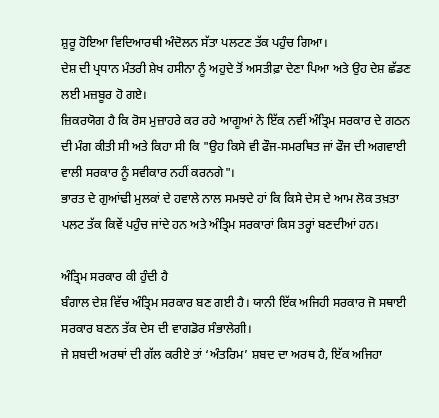ਸ਼ੁਰੂ ਹੋਇਆ ਵਿਦਿਆਰਥੀ ਅੰਦੋਲਨ ਸੱਤਾ ਪਲਟਣ ਤੱਕ ਪਹੁੰਚ ਗਿਆ।
ਦੇਸ਼ ਦੀ ਪ੍ਰਧਾਨ ਮੰਤਰੀ ਸ਼ੇਖ ਹਸੀਨਾ ਨੂੰ ਅਹੁਦੇ ਤੋਂ ਅਸਤੀਫ਼ਾ ਦੇਣਾ ਪਿਆ ਅਤੇ ਉਹ ਦੇਸ਼ ਛੱਡਣ ਲਈ ਮਜ਼ਬੂਰ ਹੋ ਗਏ।
ਜ਼ਿਕਰਯੋਗ ਹੈ ਕਿ ਰੋਸ ਮੁਜ਼ਾਹਰੇ ਕਰ ਰਹੇ ਆਗੂਆਂ ਨੇ ਇੱਕ ਨਵੀਂ ਅੰਤ੍ਰਿਮ ਸਰਕਾਰ ਦੇ ਗਠਨ ਦੀ ਮੰਗ ਕੀਤੀ ਸੀ ਅਤੇ ਕਿਹਾ ਸੀ ਕਿ "ਉਹ ਕਿਸੇ ਵੀ ਫੌਜ-ਸਮਰਥਿਤ ਜਾਂ ਫੌਜ ਦੀ ਅਗਵਾਈ ਵਾਲੀ ਸਰਕਾਰ ਨੂੰ ਸਵੀਕਾਰ ਨਹੀਂ ਕਰਨਗੇ"।
ਭਾਰਤ ਦੇ ਗੁਆਂਢੀ ਮੁਲਕਾਂ ਦੇ ਹਵਾਲੇ ਨਾਲ ਸਮਝਦੇ ਹਾਂ ਕਿ ਕਿਸੇ ਦੇਸ ਦੇ ਆਮ ਲੋਕ ਤਖ਼ਤਾ ਪਲਟ ਤੱਕ ਕਿਵੇਂ ਪਹੁੰਚ ਜਾਂਦੇ ਹਨ ਅਤੇ ਅੰਤ੍ਰਿਮ ਸਰਕਾਰਾਂ ਕਿਸ ਤਰ੍ਹਾਂ ਬਣਦੀਆਂ ਹਨ।

ਅੰਤ੍ਰਿਮ ਸਰਕਾਰ ਕੀ ਹੁੰਦੀ ਹੈ
ਬੰਗਾਲ ਦੇਸ਼ ਵਿੱਚ ਅੰਤ੍ਰਿਮ ਸਰਕਾਰ ਬਣ ਗਈ ਹੈ। ਯਾਨੀ ਇੱਕ ਅਜਿਹੀ ਸਰਕਾਰ ਜੋ ਸਥਾਈ ਸਰਕਾਰ ਬਣਨ ਤੱਕ ਦੇਸ ਦੀ ਵਾਗਡੋਰ ਸੰਭਾਲੇਗੀ।
ਜੇ ਸ਼ਬਦੀ ਅਰਥਾਂ ਦੀ ਗੱਲ ਕਰੀਏ ਤਾਂ ‘ਅੰਤਰਿਮ’ ਸ਼ਬਦ ਦਾ ਅਰਥ ਹੈ, ਇੱਕ ਅਜਿਹਾ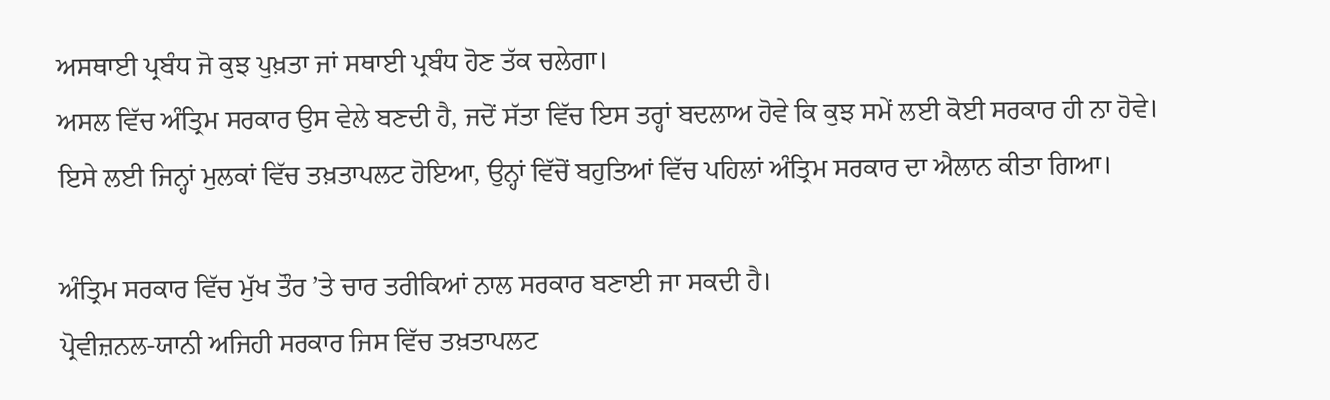ਅਸਥਾਈ ਪ੍ਰਬੰਧ ਜੋ ਕੁਝ ਪੁਖ਼ਤਾ ਜਾਂ ਸਥਾਈ ਪ੍ਰਬੰਧ ਹੋਣ ਤੱਕ ਚਲੇਗਾ।
ਅਸਲ ਵਿੱਚ ਅੰਤ੍ਰਿਮ ਸਰਕਾਰ ਉਸ ਵੇਲੇ ਬਣਦੀ ਹੈ, ਜਦੋਂ ਸੱਤਾ ਵਿੱਚ ਇਸ ਤਰ੍ਹਾਂ ਬਦਲਾਅ ਹੋਵੇ ਕਿ ਕੁਝ ਸਮੇਂ ਲਈ ਕੋਈ ਸਰਕਾਰ ਹੀ ਨਾ ਹੋਵੇ।
ਇਸੇ ਲਈ ਜਿਨ੍ਹਾਂ ਮੁਲਕਾਂ ਵਿੱਚ ਤਖ਼ਤਾਪਲਟ ਹੋਇਆ, ਉਨ੍ਹਾਂ ਵਿੱਚੋਂ ਬਹੁਤਿਆਂ ਵਿੱਚ ਪਹਿਲਾਂ ਅੰਤ੍ਰਿਮ ਸਰਕਾਰ ਦਾ ਐਲਾਨ ਕੀਤਾ ਗਿਆ।

ਅੰਤ੍ਰਿਮ ਸਰਕਾਰ ਵਿੱਚ ਮੁੱਖ ਤੌਰ ’ਤੇ ਚਾਰ ਤਰੀਕਿਆਂ ਨਾਲ ਸਰਕਾਰ ਬਣਾਈ ਜਾ ਸਕਦੀ ਹੈ।
ਪ੍ਰੋਵੀਜ਼ਨਲ-ਯਾਨੀ ਅਜਿਹੀ ਸਰਕਾਰ ਜਿਸ ਵਿੱਚ ਤਖ਼ਤਾਪਲਟ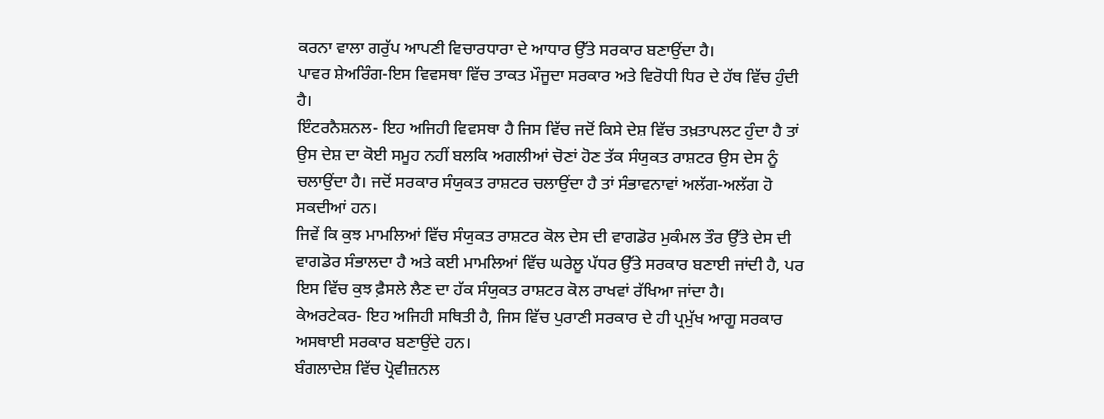ਕਰਨਾ ਵਾਲਾ ਗਰੁੱਪ ਆਪਣੀ ਵਿਚਾਰਧਾਰਾ ਦੇ ਆਧਾਰ ਉੱਤੇ ਸਰਕਾਰ ਬਣਾਉਂਦਾ ਹੈ।
ਪਾਵਰ ਸ਼ੇਅਰਿੰਗ-ਇਸ ਵਿਵਸਥਾ ਵਿੱਚ ਤਾਕਤ ਮੌਜੂਦਾ ਸਰਕਾਰ ਅਤੇ ਵਿਰੋਧੀ ਧਿਰ ਦੇ ਹੱਥ ਵਿੱਚ ਹੁੰਦੀ ਹੈ।
ਇੰਟਰਨੈਸ਼ਨਲ- ਇਹ ਅਜਿਹੀ ਵਿਵਸਥਾ ਹੈ ਜਿਸ ਵਿੱਚ ਜਦੋਂ ਕਿਸੇ ਦੇਸ਼ ਵਿੱਚ ਤਖ਼ਤਾਪਲਟ ਹੁੰਦਾ ਹੈ ਤਾਂ ਉਸ ਦੇਸ਼ ਦਾ ਕੋਈ ਸਮੂਹ ਨਹੀਂ ਬਲਕਿ ਅਗਲੀਆਂ ਚੋਣਾਂ ਹੋਣ ਤੱਕ ਸੰਯੁਕਤ ਰਾਸ਼ਟਰ ਉਸ ਦੇਸ ਨੂੰ ਚਲਾਉਂਦਾ ਹੈ। ਜਦੋਂ ਸਰਕਾਰ ਸੰਯੁਕਤ ਰਾਸ਼ਟਰ ਚਲਾਉਂਦਾ ਹੈ ਤਾਂ ਸੰਭਾਵਨਾਵਾਂ ਅਲੱਗ-ਅਲੱਗ ਹੋ ਸਕਦੀਆਂ ਹਨ।
ਜਿਵੇਂ ਕਿ ਕੁਝ ਮਾਮਲਿਆਂ ਵਿੱਚ ਸੰਯੁਕਤ ਰਾਸ਼ਟਰ ਕੋਲ ਦੇਸ ਦੀ ਵਾਗਡੋਰ ਮੁਕੰਮਲ ਤੌਰ ਉੱਤੇ ਦੇਸ ਦੀ ਵਾਗਡੋਰ ਸੰਭਾਲਦਾ ਹੈ ਅਤੇ ਕਈ ਮਾਮਲਿਆਂ ਵਿੱਚ ਘਰੇਲੂ ਪੱਧਰ ਉੱਤੇ ਸਰਕਾਰ ਬਣਾਈ ਜਾਂਦੀ ਹੈ, ਪਰ ਇਸ ਵਿੱਚ ਕੁਝ ਫ਼ੈਸਲੇ ਲੈਣ ਦਾ ਹੱਕ ਸੰਯੁਕਤ ਰਾਸ਼ਟਰ ਕੋਲ ਰਾਖਵਾਂ ਰੱਖਿਆ ਜਾਂਦਾ ਹੈ।
ਕੇਅਰਟੇਕਰ- ਇਹ ਅਜਿਹੀ ਸਥਿਤੀ ਹੈ, ਜਿਸ ਵਿੱਚ ਪੁਰਾਣੀ ਸਰਕਾਰ ਦੇ ਹੀ ਪ੍ਰਮੁੱਖ ਆਗੂ ਸਰਕਾਰ ਅਸਥਾਈ ਸਰਕਾਰ ਬਣਾਉਂਦੇ ਹਨ।
ਬੰਗਲਾਦੇਸ਼ ਵਿੱਚ ਪ੍ਰੋਵੀਜ਼ਨਲ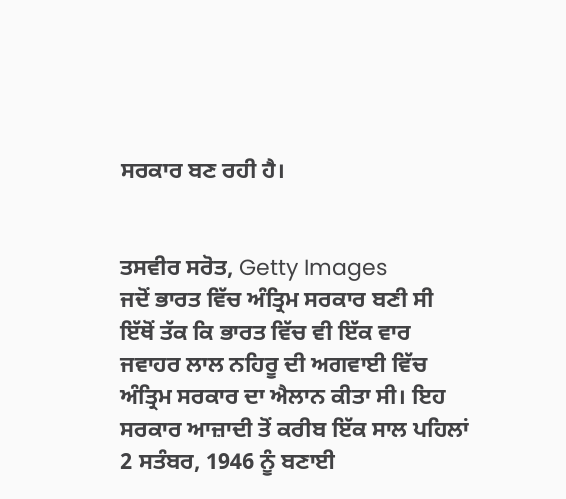ਸਰਕਾਰ ਬਣ ਰਹੀ ਹੈ।


ਤਸਵੀਰ ਸਰੋਤ, Getty Images
ਜਦੋਂ ਭਾਰਤ ਵਿੱਚ ਅੰਤ੍ਰਿਮ ਸਰਕਾਰ ਬਣੀ ਸੀ
ਇੱਥੋਂ ਤੱਕ ਕਿ ਭਾਰਤ ਵਿੱਚ ਵੀ ਇੱਕ ਵਾਰ ਜਵਾਹਰ ਲਾਲ ਨਹਿਰੂ ਦੀ ਅਗਵਾਈ ਵਿੱਚ ਅੰਤ੍ਰਿਮ ਸਰਕਾਰ ਦਾ ਐਲਾਨ ਕੀਤਾ ਸੀ। ਇਹ ਸਰਕਾਰ ਆਜ਼ਾਦੀ ਤੋਂ ਕਰੀਬ ਇੱਕ ਸਾਲ ਪਹਿਲਾਂ 2 ਸਤੰਬਰ, 1946 ਨੂੰ ਬਣਾਈ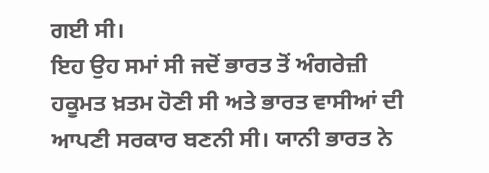ਗਈ ਸੀ।
ਇਹ ਉਹ ਸਮਾਂ ਸੀ ਜਦੋਂ ਭਾਰਤ ਤੋਂ ਅੰਗਰੇਜ਼ੀ ਹਕੂਮਤ ਖ਼ਤਮ ਹੋਣੀ ਸੀ ਅਤੇ ਭਾਰਤ ਵਾਸੀਆਂ ਦੀ ਆਪਣੀ ਸਰਕਾਰ ਬਣਨੀ ਸੀ। ਯਾਨੀ ਭਾਰਤ ਨੇ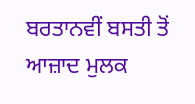ਬਰਤਾਨਵੀਂ ਬਸਤੀ ਤੋਂ ਆਜ਼ਾਦ ਮੁਲਕ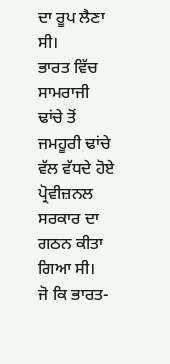ਦਾ ਰੂਪ ਲੈਣਾ ਸੀ।
ਭਾਰਤ ਵਿੱਚ ਸਾਮਰਾਜੀ ਢਾਂਚੇ ਤੋਂ ਜਮਹੂਰੀ ਢਾਂਚੇ ਵੱਲ ਵੱਧਦੇ ਹੋਏ ਪ੍ਰੋਵੀਜ਼ਨਲ ਸਰਕਾਰ ਦਾ ਗਠਨ ਕੀਤਾ ਗਿਆ ਸੀ।
ਜੋ ਕਿ ਭਾਰਤ-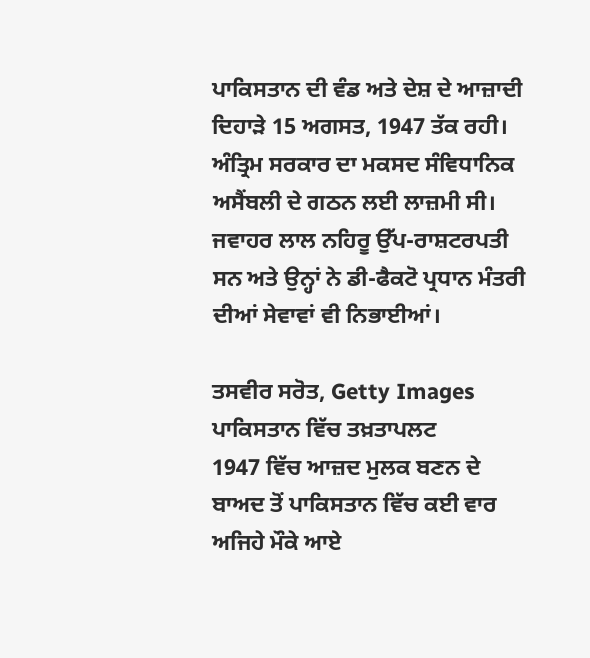ਪਾਕਿਸਤਾਨ ਦੀ ਵੰਡ ਅਤੇ ਦੇਸ਼ ਦੇ ਆਜ਼ਾਦੀ ਦਿਹਾੜੇ 15 ਅਗਸਤ, 1947 ਤੱਕ ਰਹੀ।
ਅੰਤ੍ਰਿਮ ਸਰਕਾਰ ਦਾ ਮਕਸਦ ਸੰਵਿਧਾਨਿਕ ਅਸੈਂਬਲੀ ਦੇ ਗਠਨ ਲਈ ਲਾਜ਼ਮੀ ਸੀ।
ਜਵਾਹਰ ਲਾਲ ਨਹਿਰੂ ਉੱਪ-ਰਾਸ਼ਟਰਪਤੀ ਸਨ ਅਤੇ ਉਨ੍ਹਾਂ ਨੇ ਡੀ-ਫੈਕਟੋ ਪ੍ਰਧਾਨ ਮੰਤਰੀ ਦੀਆਂ ਸੇਵਾਵਾਂ ਵੀ ਨਿਭਾਈਆਂ।

ਤਸਵੀਰ ਸਰੋਤ, Getty Images
ਪਾਕਿਸਤਾਨ ਵਿੱਚ ਤਖ਼ਤਾਪਲਟ
1947 ਵਿੱਚ ਆਜ਼ਦ ਮੁਲਕ ਬਣਨ ਦੇ ਬਾਅਦ ਤੋਂ ਪਾਕਿਸਤਾਨ ਵਿੱਚ ਕਈ ਵਾਰ ਅਜਿਹੇ ਮੌਕੇ ਆਏ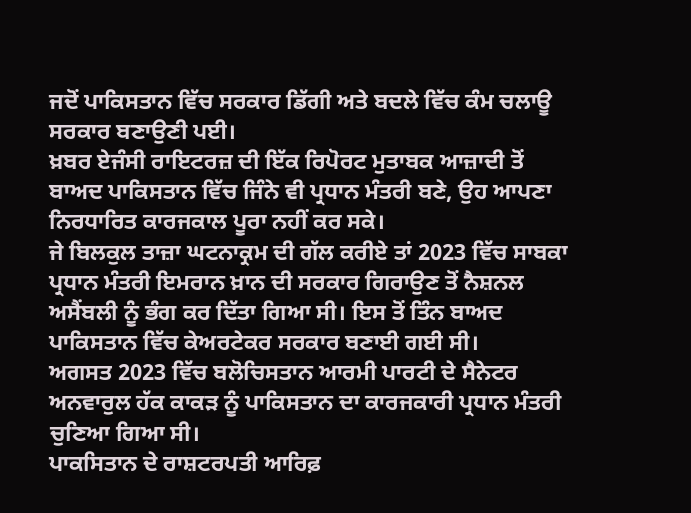ਜਦੋਂ ਪਾਕਿਸਤਾਨ ਵਿੱਚ ਸਰਕਾਰ ਡਿੱਗੀ ਅਤੇ ਬਦਲੇ ਵਿੱਚ ਕੰਮ ਚਲਾਊ ਸਰਕਾਰ ਬਣਾਉਣੀ ਪਈ।
ਖ਼ਬਰ ਏਜੰਸੀ ਰਾਇਟਰਜ਼ ਦੀ ਇੱਕ ਰਿਪੋਰਟ ਮੁਤਾਬਕ ਆਜ਼ਾਦੀ ਤੋਂ ਬਾਅਦ ਪਾਕਿਸਤਾਨ ਵਿੱਚ ਜਿੰਨੇ ਵੀ ਪ੍ਰਧਾਨ ਮੰਤਰੀ ਬਣੇ, ਉਹ ਆਪਣਾ ਨਿਰਧਾਰਿਤ ਕਾਰਜਕਾਲ ਪੂਰਾ ਨਹੀਂ ਕਰ ਸਕੇ।
ਜੇ ਬਿਲਕੁਲ ਤਾਜ਼ਾ ਘਟਨਾਕ੍ਰਮ ਦੀ ਗੱਲ ਕਰੀਏ ਤਾਂ 2023 ਵਿੱਚ ਸਾਬਕਾ ਪ੍ਰਧਾਨ ਮੰਤਰੀ ਇਮਰਾਨ ਖ਼ਾਨ ਦੀ ਸਰਕਾਰ ਗਿਰਾਉਣ ਤੋਂ ਨੈਸ਼ਨਲ ਅਸੈਂਬਲੀ ਨੂੰ ਭੰਗ ਕਰ ਦਿੱਤਾ ਗਿਆ ਸੀ। ਇਸ ਤੋਂ ਤਿੰਨ ਬਾਅਦ ਪਾਕਿਸਤਾਨ ਵਿੱਚ ਕੇਅਰਟੇਕਰ ਸਰਕਾਰ ਬਣਾਈ ਗਈ ਸੀ।
ਅਗਸਤ 2023 ਵਿੱਚ ਬਲੋਚਿਸਤਾਨ ਆਰਮੀ ਪਾਰਟੀ ਦੇ ਸੈਨੇਟਰ ਅਨਵਾਰੁਲ ਹੱਕ ਕਾਕੜ ਨੂੰ ਪਾਕਿਸਤਾਨ ਦਾ ਕਾਰਜਕਾਰੀ ਪ੍ਰਧਾਨ ਮੰਤਰੀ ਚੁਣਿਆ ਗਿਆ ਸੀ।
ਪਾਕਸਿਤਾਨ ਦੇ ਰਾਸ਼ਟਰਪਤੀ ਆਰਿਫ਼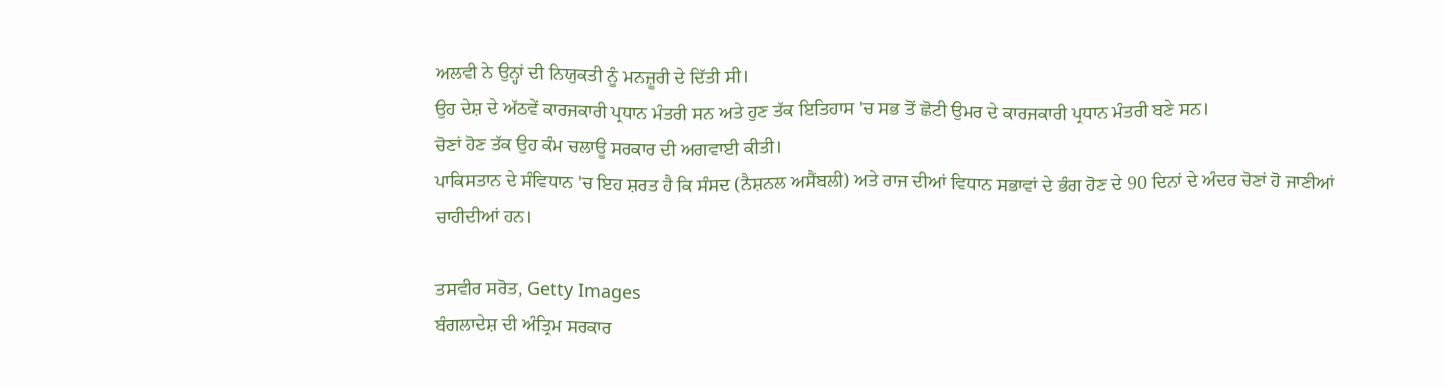ਅਲਵੀ ਨੇ ਉਨ੍ਹਾਂ ਦੀ ਨਿਯੁਕਤੀ ਨੂੰ ਮਨਜ਼ੂਰੀ ਦੇ ਦਿੱਤੀ ਸੀ।
ਉਹ ਦੇਸ਼ ਦੇ ਅੱਠਵੇਂ ਕਾਰਜਕਾਰੀ ਪ੍ਰਧਾਨ ਮੰਤਰੀ ਸਨ ਅਤੇ ਹੁਣ ਤੱਕ ਇਤਿਹਾਸ 'ਚ ਸਭ ਤੋਂ ਛੋਟੀ ਉਮਰ ਦੇ ਕਾਰਜਕਾਰੀ ਪ੍ਰਧਾਨ ਮੰਤਰੀ ਬਣੇ ਸਨ।
ਚੋਣਾਂ ਹੋਣ ਤੱਕ ਉਹ ਕੰਮ ਚਲਾਊ ਸਰਕਾਰ ਦੀ ਅਗਵਾਈ ਕੀਤੀ।
ਪਾਕਿਸਤਾਨ ਦੇ ਸੰਵਿਧਾਨ 'ਚ ਇਹ ਸ਼ਰਤ ਹੈ ਕਿ ਸੰਸਦ (ਨੈਸ਼ਨਲ ਅਸੈਂਬਲੀ) ਅਤੇ ਰਾਜ ਦੀਆਂ ਵਿਧਾਨ ਸਭਾਵਾਂ ਦੇ ਭੰਗ ਹੋਣ ਦੇ 90 ਦਿਨਾਂ ਦੇ ਅੰਦਰ ਚੋਣਾਂ ਹੋ ਜਾਣੀਆਂ ਚਾਹੀਦੀਆਂ ਹਨ।

ਤਸਵੀਰ ਸਰੋਤ, Getty Images
ਬੰਗਲਾਦੇਸ਼ ਦੀ ਅੰਤ੍ਰਿਮ ਸਰਕਾਰ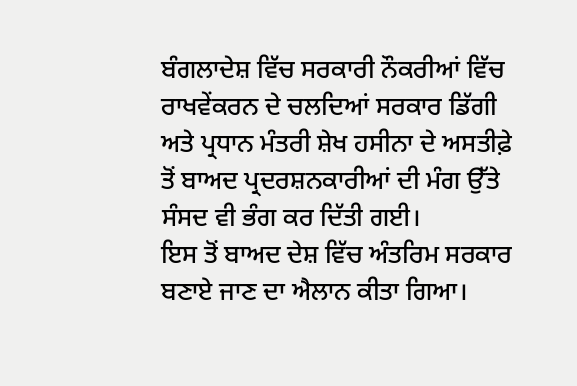ਬੰਗਲਾਦੇਸ਼ ਵਿੱਚ ਸਰਕਾਰੀ ਨੌਕਰੀਆਂ ਵਿੱਚ ਰਾਖਵੇਂਕਰਨ ਦੇ ਚਲਦਿਆਂ ਸਰਕਾਰ ਡਿੱਗੀ ਅਤੇ ਪ੍ਰਧਾਨ ਮੰਤਰੀ ਸ਼ੇਖ ਹਸੀਨਾ ਦੇ ਅਸਤੀਫ਼ੇ ਤੋਂ ਬਾਅਦ ਪ੍ਰਦਰਸ਼ਨਕਾਰੀਆਂ ਦੀ ਮੰਗ ਉੱਤੇ ਸੰਸਦ ਵੀ ਭੰਗ ਕਰ ਦਿੱਤੀ ਗਈ।
ਇਸ ਤੋਂ ਬਾਅਦ ਦੇਸ਼ ਵਿੱਚ ਅੰਤਰਿਮ ਸਰਕਾਰ ਬਣਾਏ ਜਾਣ ਦਾ ਐਲਾਨ ਕੀਤਾ ਗਿਆ।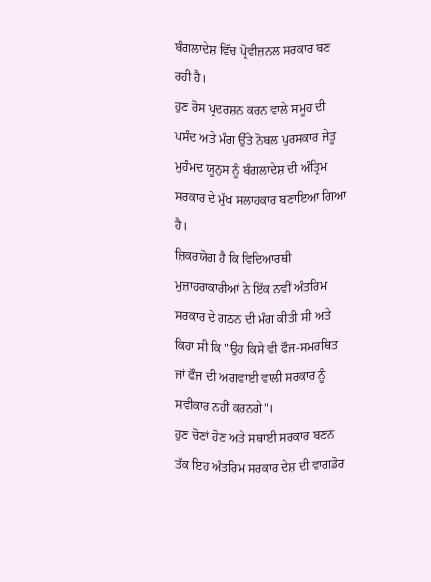ਬੰਗਲਾਦੇਸ਼ ਵਿੱਚ ਪ੍ਰੋਵੀਜ਼ਨਲ ਸਰਕਾਰ ਬਣ ਰਹੀ ਹੈ।
ਹੁਣ ਰੋਸ ਪ੍ਰਦਰਸ਼ਨ ਕਰਨ ਵਾਲੇ ਸਮੂਹ ਦੀ ਪਸੰਦ ਅਤੇ ਮੰਗ ਉੱਤੇ ਨੋਬਲ ਪੁਰਸਕਾਰ ਜੇਤੂ ਮੁਹੰਮਦ ਯੂਨੁਸ ਨੂੰ ਬੰਗਲਾਦੇਸ਼ ਦੀ ਅੰਤ੍ਰਿਮ ਸਰਕਾਰ ਦੇ ਮੁੱਖ ਸਲਾਹਕਾਰ ਬਣਾਇਆ ਗਿਆ ਹੈ।
ਜ਼ਿਕਰਯੋਗ ਹੈ ਕਿ ਵਿਦਿਆਰਥੀ ਮੁਜ਼ਾਹਰਾਕਾਰੀਆਂ ਨੇ ਇੱਕ ਨਵੀਂ ਅੰਤਰਿਮ ਸਰਕਾਰ ਦੇ ਗਠਨ ਦੀ ਮੰਗ ਕੀਤੀ ਸੀ ਅਤੇ ਕਿਹਾ ਸੀ ਕਿ "ਉਹ ਕਿਸੇ ਵੀ ਫੌਜ-ਸਮਰਥਿਤ ਜਾਂ ਫੌਜ ਦੀ ਅਗਵਾਈ ਵਾਲੀ ਸਰਕਾਰ ਨੂੰ ਸਵੀਕਾਰ ਨਹੀਂ ਕਰਨਗੇ"।
ਹੁਣ ਚੋਣਾਂ ਹੋਣ ਅਤੇ ਸਥਾਈ ਸਰਕਾਰ ਬਣਨ ਤੱਕ ਇਹ ਅੰਤਰਿਮ ਸਰਕਾਰ ਦੇਸ਼ ਦੀ ਵਾਗਡੋਰ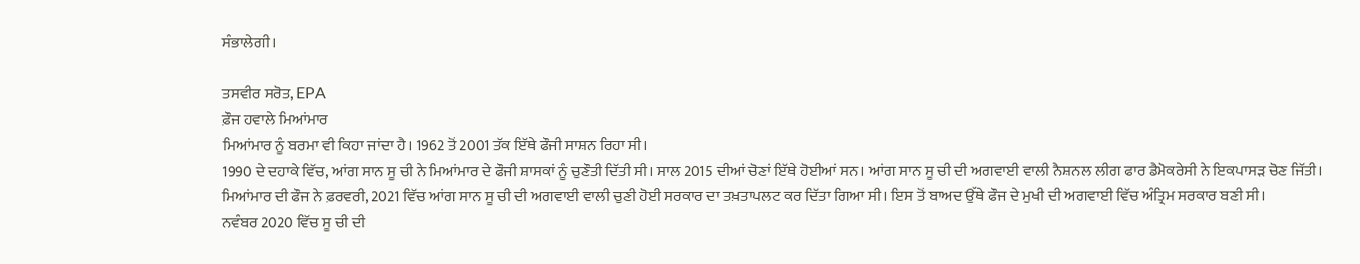ਸੰਭਾਲੇਗੀ।

ਤਸਵੀਰ ਸਰੋਤ, EPA
ਫ਼ੌਜ ਹਵਾਲੇ ਮਿਆਂਮਾਰ
ਮਿਆਂਮਾਰ ਨੂੰ ਬਰਮਾ ਵੀ ਕਿਹਾ ਜਾਂਦਾ ਹੈ। 1962 ਤੋਂ 2001 ਤੱਕ ਇੱਥੇ ਫੌਜੀ ਸਾਸ਼ਨ ਰਿਹਾ ਸੀ।
1990 ਦੇ ਦਹਾਕੇ ਵਿੱਚ, ਆਂਗ ਸਾਨ ਸੂ ਚੀ ਨੇ ਮਿਆਂਮਾਰ ਦੇ ਫੌਜੀ ਸ਼ਾਸਕਾਂ ਨੂੰ ਚੁਣੌਤੀ ਦਿੱਤੀ ਸੀ। ਸਾਲ 2015 ਦੀਆਂ ਚੋਣਾਂ ਇੱਥੇ ਹੋਈਆਂ ਸਨ। ਆਂਗ ਸਾਨ ਸੂ ਚੀ ਦੀ ਅਗਵਾਈ ਵਾਲੀ ਨੈਸ਼ਨਲ ਲੀਗ ਫਾਰ ਡੈਮੋਕਰੇਸੀ ਨੇ ਇਕਪਾਸੜ ਚੋਣ ਜਿੱਤੀ।
ਮਿਆਂਮਾਰ ਦੀ ਫੌਜ ਨੇ ਫ਼ਰਵਰੀ, 2021 ਵਿੱਚ ਆਂਗ ਸਾਨ ਸੂ ਚੀ ਦੀ ਅਗਵਾਈ ਵਾਲੀ ਚੁਣੀ ਹੋਈ ਸਰਕਾਰ ਦਾ ਤਖ਼ਤਾਪਲਟ ਕਰ ਦਿੱਤਾ ਗਿਆ ਸੀ। ਇਸ ਤੋਂ ਬਾਅਦ ਉੱਥੇ ਫੌਜ ਦੇ ਮੁਖੀ ਦੀ ਅਗਵਾਈ ਵਿੱਚ ਅੰਤ੍ਰਿਮ ਸਰਕਾਰ ਬਣੀ ਸੀ।
ਨਵੰਬਰ 2020 ਵਿੱਚ ਸੂ ਚੀ ਦੀ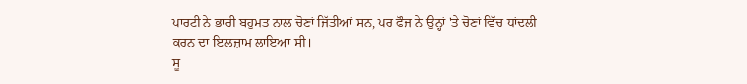ਪਾਰਟੀ ਨੇ ਭਾਰੀ ਬਹੁਮਤ ਨਾਲ ਚੋਣਾਂ ਜਿੱਤੀਆਂ ਸਨ, ਪਰ ਫੌਜ ਨੇ ਉਨ੍ਹਾਂ 'ਤੇ ਚੋਣਾਂ ਵਿੱਚ ਧਾਂਦਲੀ ਕਰਨ ਦਾ ਇਲਜ਼ਾਮ ਲਾਇਆ ਸੀ।
ਸੂ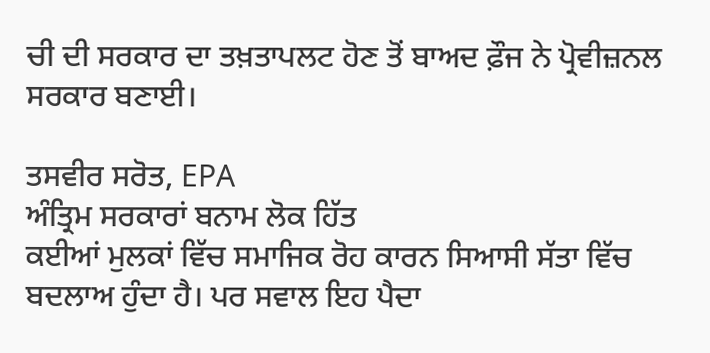ਚੀ ਦੀ ਸਰਕਾਰ ਦਾ ਤਖ਼ਤਾਪਲਟ ਹੋਣ ਤੋਂ ਬਾਅਦ ਫ਼ੌਜ ਨੇ ਪ੍ਰੋਵੀਜ਼ਨਲ ਸਰਕਾਰ ਬਣਾਈ।

ਤਸਵੀਰ ਸਰੋਤ, EPA
ਅੰਤ੍ਰਿਮ ਸਰਕਾਰਾਂ ਬਨਾਮ ਲੋਕ ਹਿੱਤ
ਕਈਆਂ ਮੁਲਕਾਂ ਵਿੱਚ ਸਮਾਜਿਕ ਰੋਹ ਕਾਰਨ ਸਿਆਸੀ ਸੱਤਾ ਵਿੱਚ ਬਦਲਾਅ ਹੁੰਦਾ ਹੈ। ਪਰ ਸਵਾਲ ਇਹ ਪੈਦਾ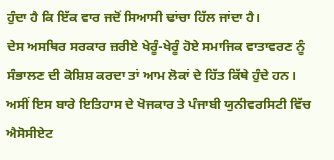ਹੁੰਦਾ ਹੈ ਕਿ ਇੱਕ ਵਾਰ ਜਦੋਂ ਸਿਆਸੀ ਢਾਂਚਾ ਹਿੱਲ ਜਾਂਦਾ ਹੈ।
ਦੇਸ ਅਸਥਿਰ ਸਰਕਾਰ ਜ਼ਰੀਏ ਖੇਰੂੰ-ਖੇਰੂੰ ਹੋਏ ਸਮਾਜਿਕ ਵਾਤਾਵਰਣ ਨੂੰ ਸੰਭਾਲਣ ਦੀ ਕੋਸ਼ਿਸ਼ ਕਰਦਾ ਤਾਂ ਆਮ ਲੋਕਾਂ ਦੇ ਹਿੱਤ ਕਿੱਥੇ ਹੁੰਦੇ ਹਨ।
ਅਸੀਂ ਇਸ ਬਾਰੇ ਇਤਿਹਾਸ ਦੇ ਖੋਜਕਾਰ ਤੇ ਪੰਜਾਬੀ ਯੁਨੀਵਰਸਿਟੀ ਵਿੱਚ ਐਸੋਸੀਏਟ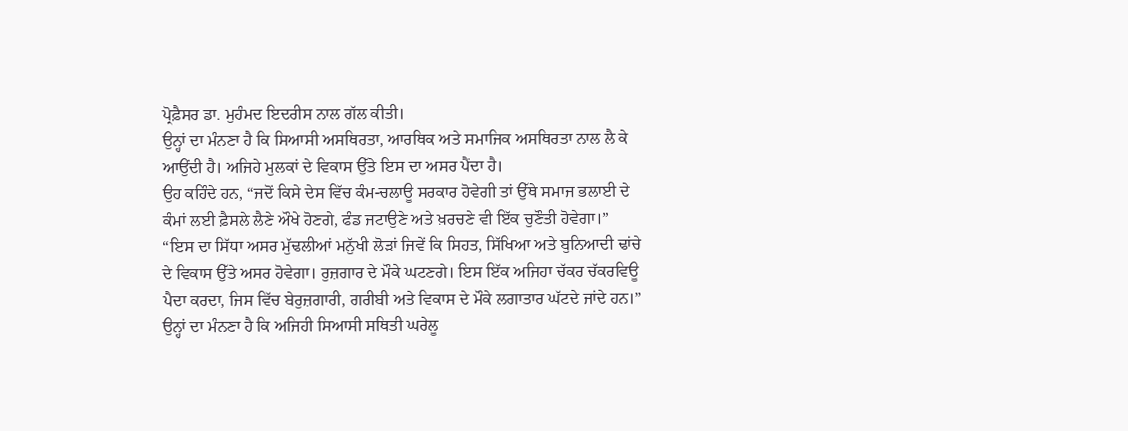ਪ੍ਰੋਫ਼ੈਸਰ ਡਾ. ਮੁਹੰਮਦ ਇਦਰੀਸ ਨਾਲ ਗੱਲ ਕੀਤੀ।
ਉਨ੍ਹਾਂ ਦਾ ਮੰਨਣਾ ਹੈ ਕਿ ਸਿਆਸੀ ਅਸਥਿਰਤਾ, ਆਰਥਿਕ ਅਤੇ ਸਮਾਜਿਕ ਅਸਥਿਰਤਾ ਨਾਲ ਲੈ ਕੇ ਆਉਂਦੀ ਹੈ। ਅਜਿਹੇ ਮੁਲਕਾਂ ਦੇ ਵਿਕਾਸ ਉੱਤੇ ਇਸ ਦਾ ਅਸਰ ਪੈਂਦਾ ਹੈ।
ਉਹ ਕਹਿੰਦੇ ਹਨ, “ਜਦੋਂ ਕਿਸੇ ਦੇਸ ਵਿੱਚ ਕੰਮ-ਚਲਾਊ ਸਰਕਾਰ ਹੋਵੇਗੀ ਤਾਂ ਉੱਥੇ ਸਮਾਜ ਭਲਾਈ ਦੇ ਕੰਮਾਂ ਲਈ ਫ਼ੈਸਲੇ ਲੈਣੇ ਔਖੇ ਹੋਣਗੇ, ਫੰਡ ਜਟਾਉਣੇ ਅਤੇ ਖ਼ਰਚਣੇ ਵੀ ਇੱਕ ਚੁਣੌਤੀ ਹੋਵੇਗਾ।”
“ਇਸ ਦਾ ਸਿੱਧਾ ਅਸਰ ਮੁੱਢਲੀਆਂ ਮਨੁੱਖੀ ਲੋੜਾਂ ਜਿਵੇਂ ਕਿ ਸਿਹਤ, ਸਿੱਖਿਆ ਅਤੇ ਬੁਨਿਆਦੀ ਢਾਂਚੇ ਦੇ ਵਿਕਾਸ ਉੱਤੇ ਅਸਰ ਹੋਵੇਗਾ। ਰੁਜ਼ਗਾਰ ਦੇ ਮੌਕੇ ਘਟਣਗੇ। ਇਸ ਇੱਕ ਅਜਿਹਾ ਚੱਕਰ ਚੱਕਰਵਿਊ ਪੈਦਾ ਕਰਦਾ, ਜਿਸ ਵਿੱਚ ਬੇਰੁਜ਼ਗਾਰੀ, ਗਰੀਬੀ ਅਤੇ ਵਿਕਾਸ ਦੇ ਮੌਕੇ ਲਗਾਤਾਰ ਘੱਟਦੇ ਜਾਂਦੇ ਹਨ।”
ਉਨ੍ਹਾਂ ਦਾ ਮੰਨਣਾ ਹੈ ਕਿ ਅਜਿਹੀ ਸਿਆਸੀ ਸਥਿਤੀ ਘਰੇਲੂ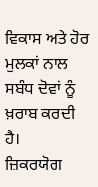ਵਿਕਾਸ ਅਤੇ ਹੋਰ ਮੁਲਕਾਂ ਨਾਲ ਸਬੰਧ ਦੋਵਾਂ ਨੂੰ ਖ਼ਰਾਬ ਕਰਦੀ ਹੈ।
ਜ਼ਿਕਰਯੋਗ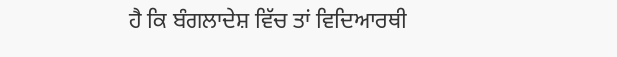ਹੈ ਕਿ ਬੰਗਲਾਦੇਸ਼ ਵਿੱਚ ਤਾਂ ਵਿਦਿਆਰਥੀ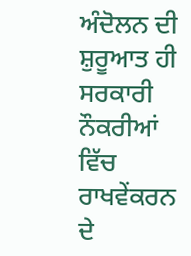ਅੰਦੋਲਨ ਦੀ ਸ਼ੁਰੂਆਤ ਹੀ ਸਰਕਾਰੀ ਨੌਕਰੀਆਂ ਵਿੱਚ ਰਾਖਵੇਂਕਰਨ ਦੇ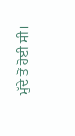ਮੁੱਦੇ ਤੋਂ ਹੋਈ ਸੀ।